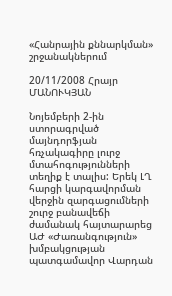«Հանրային քննարկման» շրջանակներում

20/11/2008 Հրայր ՄԱՆՈՒԿՅԱՆ

Նոյեմբերի 2-ին ստորագրված մայնդորֆյան հռչակագիրը լուրջ մտահոգությունների տեղիք է տալիս: Երեկ ԼՂ հարցի կարգավորման վերջին զարգացումների շուրջ բանավեճի ժամանակ հայտարարեց ԱԺ «Ժառանգություն» խմբակցության պատգամավոր Վարդան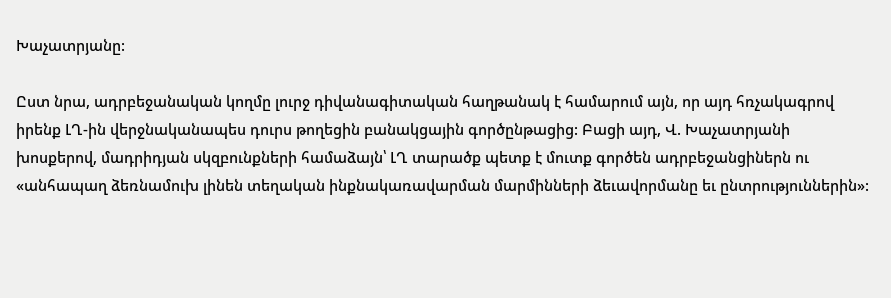Խաչատրյանը:

Ըստ նրա, ադրբեջանական կողմը լուրջ դիվանագիտական հաղթանակ է համարում այն, որ այդ հռչակագրով իրենք ԼՂ-ին վերջնականապես դուրս թողեցին բանակցային գործընթացից: Բացի այդ, Վ. Խաչատրյանի խոսքերով, մադրիդյան սկզբունքների համաձայն՝ ԼՂ տարածք պետք է մուտք գործեն ադրբեջանցիներն ու «անհապաղ ձեռնամուխ լինեն տեղական ինքնակառավարման մարմինների ձեւավորմանը եւ ընտրություններին»: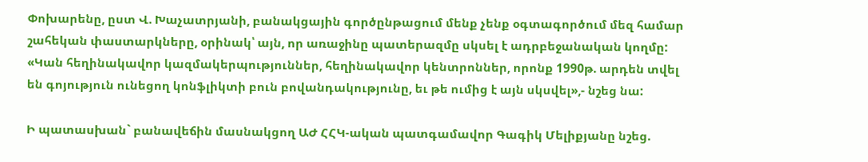Փոխարենը, ըստ Վ. Խաչատրյանի, բանակցային գործընթացում մենք չենք օգտագործում մեզ համար շահեկան փաստարկները, օրինակ՝ այն, որ առաջինը պատերազմը սկսել է ադրբեջանական կողմը: «Կան հեղինակավոր կազմակերպություններ, հեղինակավոր կենտրոններ, որոնք 1990թ. արդեն տվել են գոյություն ունեցող կոնֆլիկտի բուն բովանդակությունը, եւ թե ումից է այն սկսվել»,- նշեց նա:

Ի պատասխան` բանավեճին մասնակցող ԱԺ ՀՀԿ-ական պատգամավոր Գագիկ Մելիքյանը նշեց.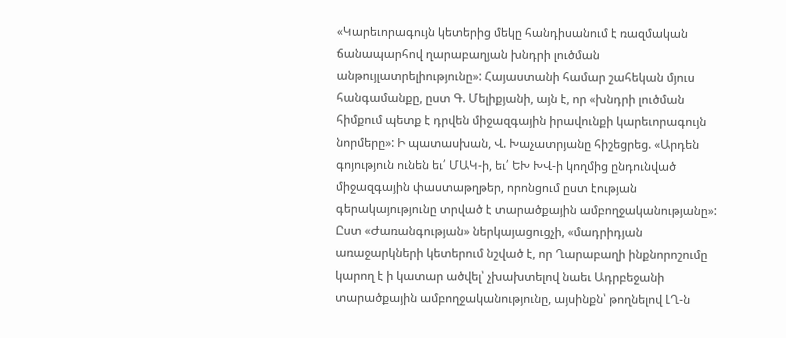«Կարեւորագույն կետերից մեկը հանդիսանում է ռազմական ճանապարհով ղարաբաղյան խնդրի լուծման անթույլատրելիությունը»: Հայաստանի համար շահեկան մյուս հանգամանքը, ըստ Գ. Մելիքյանի, այն է, որ «խնդրի լուծման հիմքում պետք է դրվեն միջազգային իրավունքի կարեւորագույն նորմերը»: Ի պատասխան, Վ. Խաչատրյանը հիշեցրեց. «Արդեն գոյություն ունեն եւ՛ ՄԱԿ-ի, եւ՛ ԵԽ ԽՎ-ի կողմից ընդունված միջազգային փաստաթղթեր, որոնցում ըստ էության գերակայությունը տրված է տարածքային ամբողջականությանը»: Ըստ «Ժառանգության» ներկայացուցչի, «մադրիդյան առաջարկների կետերում նշված է, որ Ղարաբաղի ինքնորոշումը կարող է ի կատար ածվել՝ չխախտելով նաեւ Ադրբեջանի տարածքային ամբողջականությունը, այսինքն՝ թողնելով ԼՂ-ն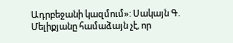Ադրբեջանի կազմում»: Սակայն Գ. Մելիքյանը համաձայն չէ, որ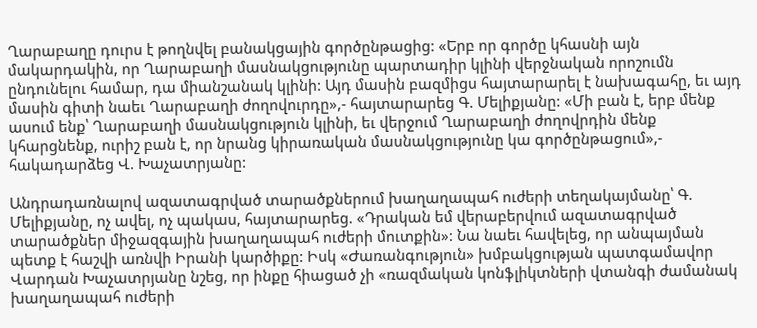Ղարաբաղը դուրս է թողնվել բանակցային գործընթացից: «Երբ որ գործը կհասնի այն մակարդակին, որ Ղարաբաղի մասնակցությունը պարտադիր կլինի վերջնական որոշումն ընդունելու համար, դա միանշանակ կլինի: Այդ մասին բազմիցս հայտարարել է նախագահը, եւ այդ մասին գիտի նաեւ Ղարաբաղի ժողովուրդը»,- հայտարարեց Գ. Մելիքյանը: «Մի բան է, երբ մենք ասում ենք՝ Ղարաբաղի մասնակցություն կլինի, եւ վերջում Ղարաբաղի ժողովրդին մենք կհարցնենք, ուրիշ բան է, որ նրանց կիրառական մասնակցությունը կա գործընթացում»,- հակադարձեց Վ. Խաչատրյանը:

Անդրադառնալով ազատագրված տարածքներում խաղաղապահ ուժերի տեղակայմանը՝ Գ. Մելիքյանը, ոչ ավել, ոչ պակաս, հայտարարեց. «Դրական եմ վերաբերվում ազատագրված տարածքներ միջազգային խաղաղապահ ուժերի մուտքին»: Նա նաեւ հավելեց, որ անպայման պետք է հաշվի առնվի Իրանի կարծիքը: Իսկ «Ժառանգություն» խմբակցության պատգամավոր Վարդան Խաչատրյանը նշեց, որ ինքը հիացած չի «ռազմական կոնֆլիկտների վտանգի ժամանակ խաղաղապահ ուժերի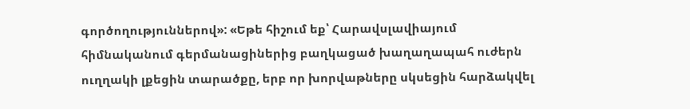գործողություններով»: «Եթե հիշում եք՝ Հարավսլավիայում հիմնականում գերմանացիներից բաղկացած խաղաղապահ ուժերն ուղղակի լքեցին տարածքը, երբ որ խորվաթները սկսեցին հարձակվել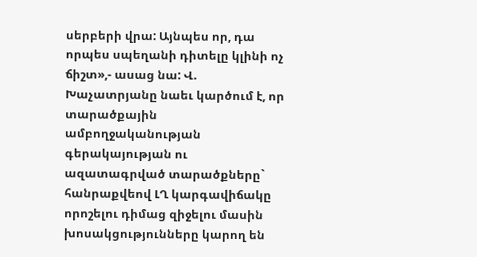սերբերի վրա: Այնպես որ, դա որպես սպեղանի դիտելը կլինի ոչ ճիշտ»,- ասաց նա: Վ. Խաչատրյանը նաեւ կարծում է, որ տարածքային ամբողջականության գերակայության ու ազատագրված տարածքները` հանրաքվեով ԼՂ կարգավիճակը որոշելու դիմաց զիջելու մասին խոսակցությունները կարող են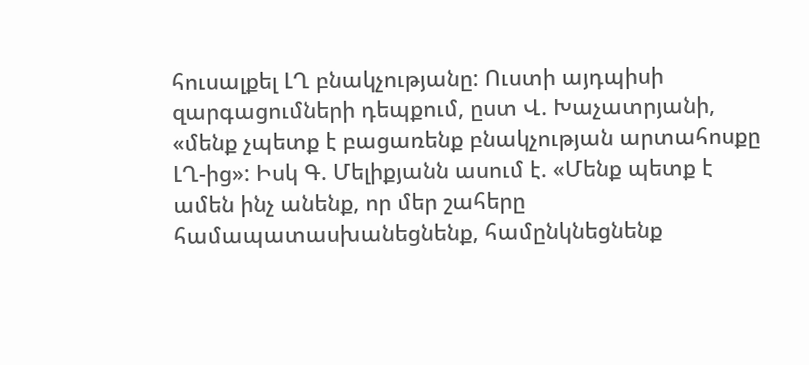հուսալքել ԼՂ բնակչությանը: Ուստի այդպիսի զարգացումների դեպքում, ըստ Վ. Խաչատրյանի, «մենք չպետք է բացառենք բնակչության արտահոսքը ԼՂ-ից»: Իսկ Գ. Մելիքյանն ասում է. «Մենք պետք է ամեն ինչ անենք, որ մեր շահերը համապատասխանեցնենք, համընկնեցնենք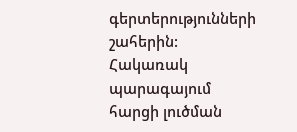գերտերությունների շահերին: Հակառակ պարագայում հարցի լուծման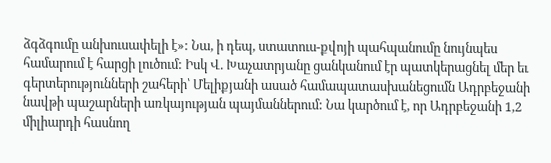ձգձգումը անխուսափելի է»: Նա, ի դեպ, ստատուս-քվոյի պահպանումը նույնպես համարում է հարցի լուծում: Իսկ Վ. Խաչատրյանը ցանկանում էր պատկերացնել մեր եւ գերտերությունների շահերի՝ Մելիքյանի ասած համապատասխանեցումն Ադրբեջանի նավթի պաշարների առկայության պայմաններում: Նա կարծում է, որ Ադրբեջանի 1,2 միլիարդի հասնող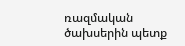ռազմական ծախսերին պետք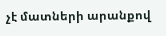չէ մատների արանքով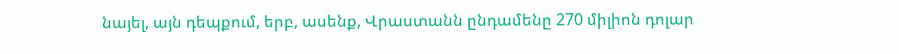նայել, այն դեպքում, երբ, ասենք, Վրաստանն ընդամենը 270 միլիոն դոլար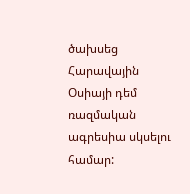ծախսեց Հարավային Օսիայի դեմ ռազմական ագրեսիա սկսելու համար: